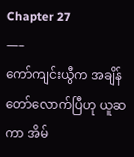Chapter 27
—–
ကော်ကျင်းယွီက အချိန်တော်လောက်ပြီဟု ယူဆကာ အိမ်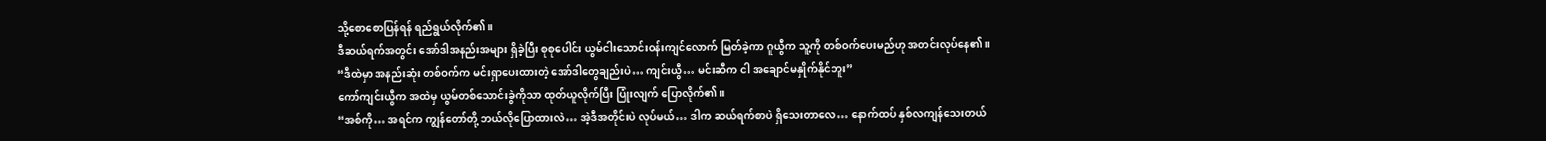သို့စောစောပြန်ရန် ရည်ရွယ်လိုက်၏။
ဒီဆယ်ရက်အတွင်း အော်ဒါအနည်းအများ ရှိခဲ့ပြီး စုစုပေါင်း ယွမ်ငါးသောင်းဝန်းကျင်လောက် မြတ်ခဲ့ကာ ဂူယွီက သူ့ကို တစ်ဝက်ပေးမည်ဟု အတင်းလုပ်နေ၏။
“ဒီထဲမှာ အနည်းဆုံး တစ်ဝက်က မင်းရှာပေးထားတဲ့ အော်ဒါတွေချည်းပဲ… ကျင်းယွီ… မင်းဆီက ငါ အချောင်မနှိုက်နိုင်ဘူး”
ကော်ကျင်းယွီက အထဲမှ ယွမ်တစ်သောင်းခွဲကိုသာ ထုတ်ယူလိုက်ပြီး ပြုံးလျက် ပြောလိုက်၏။
“အစ်ကို… အရင်က ကျွန်တော်တို့ ဘယ်လိုပြောထားလဲ… အဲ့ဒီအတိုင်းပဲ လုပ်မယ်… ဒါက ဆယ်ရက်စာပဲ ရှိသေးတာလေ… နောက်ထပ် နှစ်လကျန်သေးတယ်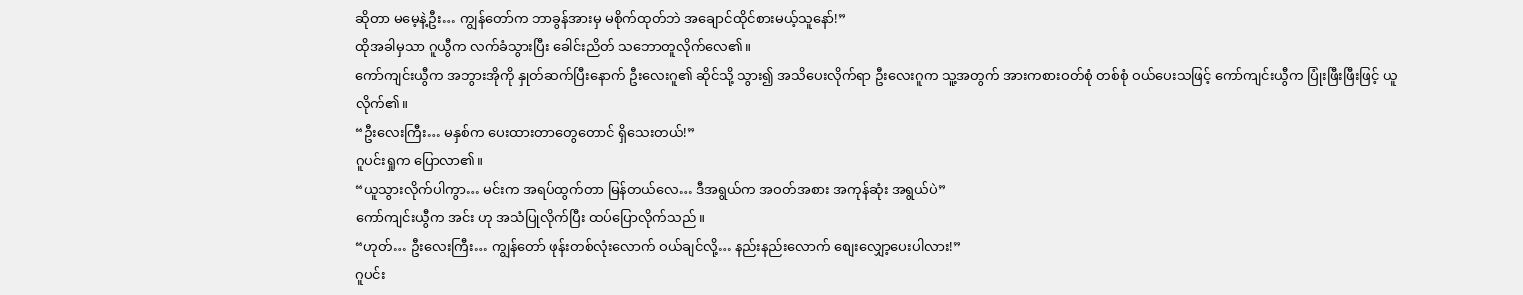ဆိုတာ မမေ့နဲ့ဦး… ကျွန်တော်က ဘာခွန်အားမှ မစိုက်ထုတ်ဘဲ အချောင်ထိုင်စားမယ့်သူနော်!”
ထိုအခါမှသာ ဂူယွီက လက်ခံသွားပြီး ခေါင်းညိတ် သဘောတူလိုက်လေ၏။
ကော်ကျင်းယွီက အဘွားအိုကို နှုတ်ဆက်ပြီးနောက် ဦးလေးဂူ၏ ဆိုင်သို့ သွား၍ အသိပေးလိုက်ရာ ဦးလေးဂူက သူ့အတွက် အားကစားဝတ်စုံ တစ်စုံ ဝယ်ပေးသဖြင့် ကော်ကျင်းယွီက ပြုံးဖြီးဖြီးဖြင့် ယူလိုက်၏။
“ဦးလေးကြီး… မနှစ်က ပေးထားတာတွေတောင် ရှိသေးတယ်!”
ဂူပင်းရှုက ပြောလာ၏။
“ယူသွားလိုက်ပါကွာ… မင်းက အရပ်ထွက်တာ မြန်တယ်လေ… ဒီအရွယ်က အဝတ်အစား အကုန်ဆုံး အရွယ်ပဲ”
ကော်ကျင်းယွီက အင်း ဟု အသံပြုလိုက်ပြီး ထပ်ပြောလိုက်သည်။
“ဟုတ်… ဦးလေးကြီး… ကျွန်တော် ဖုန်းတစ်လုံးလောက် ဝယ်ချင်လို့… နည်းနည်းလောက် စျေးလျှော့ပေးပါလား!”
ဂူပင်း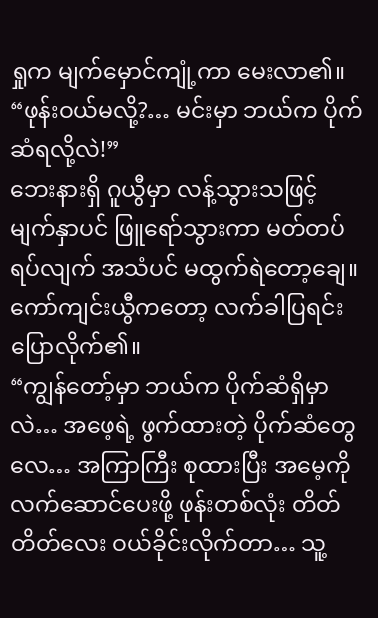ရှုက မျက်မှောင်ကျုံ့ကာ မေးလာ၏။
“ဖုန်းဝယ်မလို့?… မင်းမှာ ဘယ်က ပိုက်ဆံရလို့လဲ!”
ဘေးနားရှိ ဂူယွီမှာ လန့်သွားသဖြင့် မျက်နှာပင် ဖြူရော်သွားကာ မတ်တပ်ရပ်လျက် အသံပင် မထွက်ရဲတော့ချေ။ ကော်ကျင်းယွီကတော့ လက်ခါပြရင်း ပြောလိုက်၏။
“ကျွန်တော့်မှာ ဘယ်က ပိုက်ဆံရှိမှာလဲ… အဖေ့ရဲ့ ဖွက်ထားတဲ့ ပိုက်ဆံတွေလေ… အကြာကြီး စုထားပြီး အမေ့ကို လက်ဆောင်ပေးဖို့ ဖုန်းတစ်လုံး တိတ်တိတ်လေး ဝယ်ခိုင်းလိုက်တာ… သူ့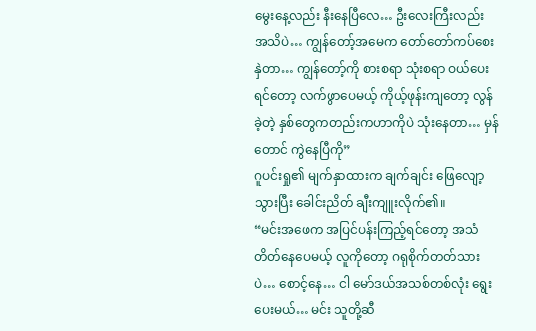မွေးနေ့လည်း နီးနေပြီလေ… ဦးလေးကြီးလည်း အသိပဲ… ကျွန်တော့်အမေက တော်တော်ကပ်စေးနှဲတာ… ကျွန်တော့်ကို စားစရာ သုံးစရာ ဝယ်ပေးရင်တော့ လက်ဖွာပေမယ့် ကိုယ့်ဖုန်းကျတော့ လွန်ခဲ့တဲ့ နှစ်တွေကတည်းကဟာကိုပဲ သုံးနေတာ… မှန်တောင် ကွဲနေပြီကို”
ဂူပင်းရှု၏ မျက်နှာထားက ချက်ချင်း ဖြေလျော့သွားပြီး ခေါင်းညိတ် ချီးကျူးလိုက်၏။
“မင်းအဖေက အပြင်ပန်းကြည့်ရင်တော့ အသံတိတ်နေပေမယ့် လူကိုတော့ ဂရုစိုက်တတ်သားပဲ… စောင့်နေ… ငါ မော်ဒယ်အသစ်တစ်လုံး ရွေးပေးမယ်… မင်း သူတို့ဆီ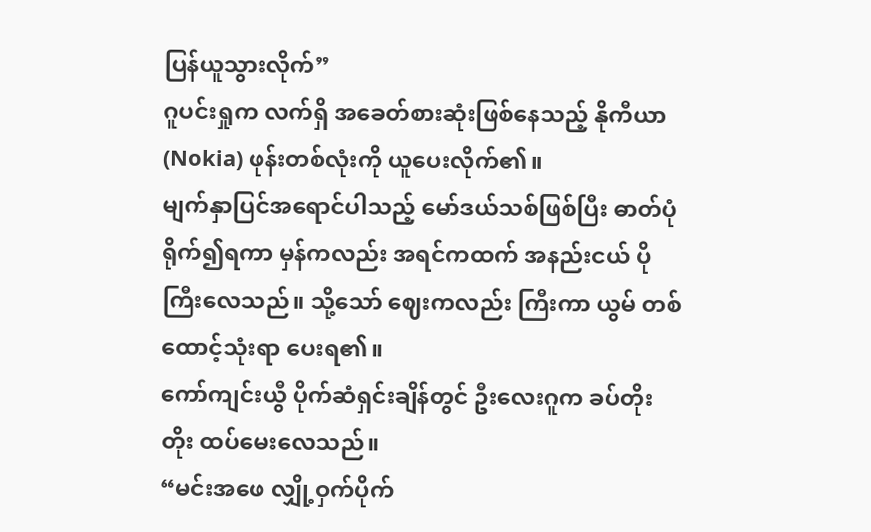ပြန်ယူသွားလိုက်”
ဂူပင်းရှုက လက်ရှိ အခေတ်စားဆုံးဖြစ်နေသည့် နိုကီယာ (Nokia) ဖုန်းတစ်လုံးကို ယူပေးလိုက်၏။
မျက်နှာပြင်အရောင်ပါသည့် မော်ဒယ်သစ်ဖြစ်ပြီး ဓာတ်ပုံရိုက်၍ရကာ မှန်ကလည်း အရင်ကထက် အနည်းငယ် ပိုကြီးလေသည်။ သို့သော် ဈေးကလည်း ကြီးကာ ယွမ် တစ်ထောင့်သုံးရာ ပေးရ၏။
ကော်ကျင်းယွီ ပိုက်ဆံရှင်းချိန်တွင် ဦးလေးဂူက ခပ်တိုးတိုး ထပ်မေးလေသည်။
“မင်းအဖေ လျှို့ဝှက်ပိုက်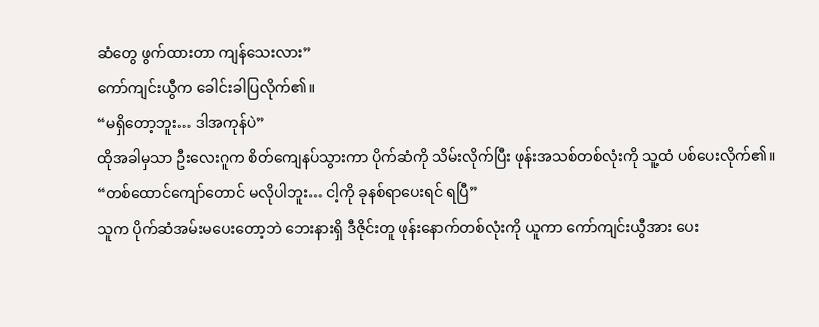ဆံတွေ ဖွက်ထားတာ ကျန်သေးလား”
ကော်ကျင်းယွီက ခေါင်းခါပြလိုက်၏။
“မရှိတော့ဘူး… ဒါအကုန်ပဲ”
ထိုအခါမှသာ ဦးလေးဂူက စိတ်ကျေနပ်သွားကာ ပိုက်ဆံကို သိမ်းလိုက်ပြီး ဖုန်းအသစ်တစ်လုံးကို သူ့ထံ ပစ်ပေးလိုက်၏။
“တစ်ထောင်ကျော်တောင် မလိုပါဘူး… ငါ့ကို ခုနစ်ရာပေးရင် ရပြီ”
သူက ပိုက်ဆံအမ်းမပေးတော့ဘဲ ဘေးနားရှိ ဒီဇိုင်းတူ ဖုန်းနောက်တစ်လုံးကို ယူကာ ကော်ကျင်းယွီအား ပေး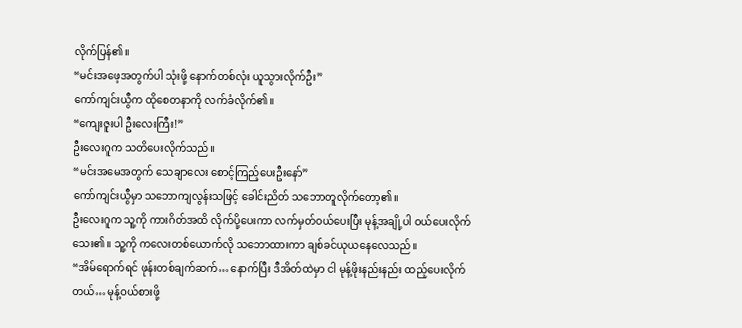လိုက်ပြန်၏။
“မင်းအဖေ့အတွက်ပါ သုံးဖို့ နောက်တစ်လုံး ယူသွားလိုက်ဦး”
ကော်ကျင်းယွီက ထိုစေတနာကို လက်ခံလိုက်၏။
“ကျေးဇူးပါ ဦးလေးကြီး!”
ဦးလေးဂူက သတိပေးလိုက်သည်။
“မင်းအမေအတွက် သေချာလေး စောင့်ကြည့်ပေးဦးနော်”
ကော်ကျင်းယွီမှာ သဘောကျလွန်းသဖြင့် ခေါင်းညိတ် သဘောတူလိုက်တော့၏။
ဦးလေးဂူက သူ့ကို ကားဂိတ်အထိ လိုက်ပို့ပေးကာ လက်မှတ်ဝယ်ပေးပြီး မုန့်အချို့ပါ ဝယ်ပေးလိုက်သေး၏။ သူ့ကို ကလေးတစ်ယောက်လို သဘောထားကာ ချစ်ခင်ယုယနေလေသည်။
“အိမ်ရောက်ရင် ဖုန်းတစ်ချက်ဆက်… နောက်ပြီး ဒီအိတ်ထဲမှာ ငါ မုန့်ဖိုးနည်းနည်း ထည့်ပေးလိုက်တယ်… မုန့်ဝယ်စားဖို့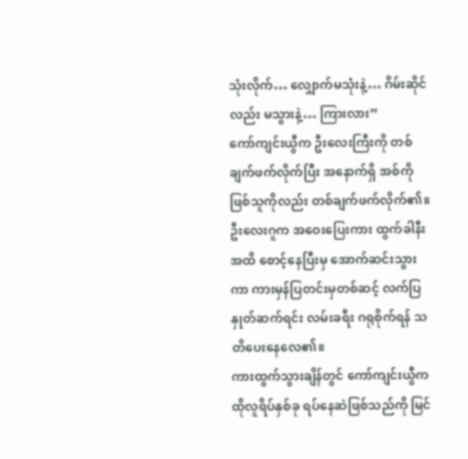သုံးလိုက်… လျှောက်မသုံးနဲ့… ဂိမ်းဆိုင်လည်း မသွားနဲ့… ကြားလား”
ကော်ကျင်းယွီက ဦးလေးကြီးကို တစ်ချက်ဖက်လိုက်ပြီး အနောက်ရှိ အစ်ကိုဖြစ်သူကိုလည်း တစ်ချက်ဖက်လိုက်၏။
ဦးလေးဂူက အဝေးပြေးကား ထွက်ခါနီးအထိ စောင့်နေပြီးမှ အောက်ဆင်းသွားကာ ကားမှန်ပြတင်းမှတစ်ဆင့် လက်ပြနှုတ်ဆက်ရင်း လမ်းခရီး ဂရုစိုက်ရန် သတိပေးနေလေ၏။
ကားထွက်သွားချိန်တွင် ကော်ကျင်းယွီက ထိုလူရိပ်နှစ်ခု ရပ်နေဆဲဖြစ်သည်ကို မြင်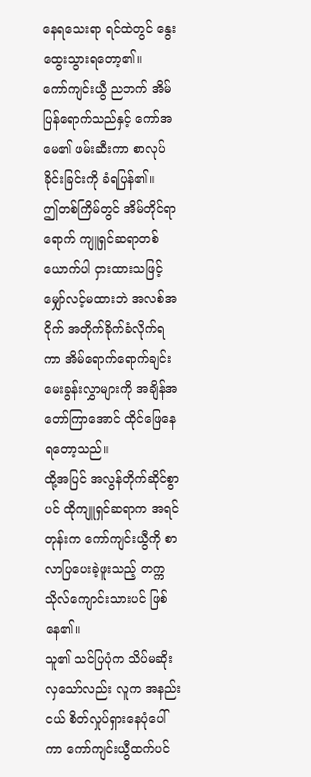နေရသေးရာ ရင်ထဲတွင် နွေးထွေးသွားရတော့၏။
ကော်ကျင်းယွီ ညဘက် အိမ်ပြန်ရောက်သည်နှင့် ကော်အမေ၏ ဖမ်းဆီးကာ စာလုပ်ခိုင်းခြင်းကို ခံရပြန်၏။
ဤတစ်ကြိမ်တွင် အိမ်တိုင်ရာရောက် ကျူရှင်ဆရာတစ်ယောက်ပါ ငှားထားသဖြင့် မျှော်လင့်မထားဘဲ အလစ်အငိုက် အတိုက်ခိုက်ခံလိုက်ရကာ အိမ်ရောက်ရောက်ချင်း မေးခွန်းလွှာများကို အချိန်အတော်ကြာအောင် ထိုင်ဖြေနေရတော့သည်။
ထို့အပြင် အလွန်တိုက်ဆိုင်စွာပင် ထိုကျူရှင်ဆရာက အရင်တုန်းက ကော်ကျင်းယွီကို စာလာပြပေးခဲ့ဖူးသည့် တက္ကသိုလ်ကျောင်းသားပင် ဖြစ်နေ၏။
သူ၏ သင်ပြပုံက သိပ်မဆိုးလှသော်လည်း လူက အနည်းငယ် စိတ်လှုပ်ရှားနေပုံပေါ်ကာ ကော်ကျင်းယွီထက်ပင်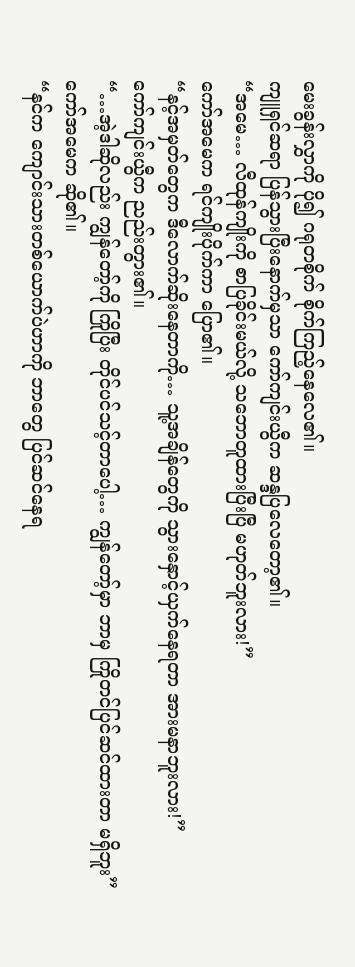မေးခွန်းလွှာကို ပို၍ ဂရုတစိုက် စိုက်ကြည့်နေလေ၏။
ကျူရှင်ဆရာ ပြန်သွားပြီးနောက်မှသာ ကော်ကျင်းယွီက ဆန္ဒပြလေတော့၏။
“အမေ… လီထုန်ကျိုးကို စာပြခိုင်းမယ်လို့ သဘောတူထားပြီးပြီ မဟုတ်ဘူးလား!”
ကော်အမေက ရင်ကျိုးပိုက်ကာ ပြော၏။
“နင့်အမှတ်တွေက ဒီလောက်ဆိုးနေတာကို… သူ့အချိန်တွေကို သွားနှောင့်ယှက်နေရတာ အားမနာဘူးလား!”
ကော်ကျင်းယွီက ညည်းတွား၏။
“…အဲ့ဒါဆိုလည်း ကျွန်တော့်ကို ကြိုပြီး တိုင်ပင်သင့်တာပေါ့… ကျွန်တော့်မှာ ဘာမှ ကြိုတင်ပြင်ဆင်ထားတာ မရှိဘူး”
ကော်အမေက ဆို၏။
“နင်က ကျောင်းသားတစ်ယောက်ပဲဟာကို ဘာတွေ ပြင်ဆင်နေရ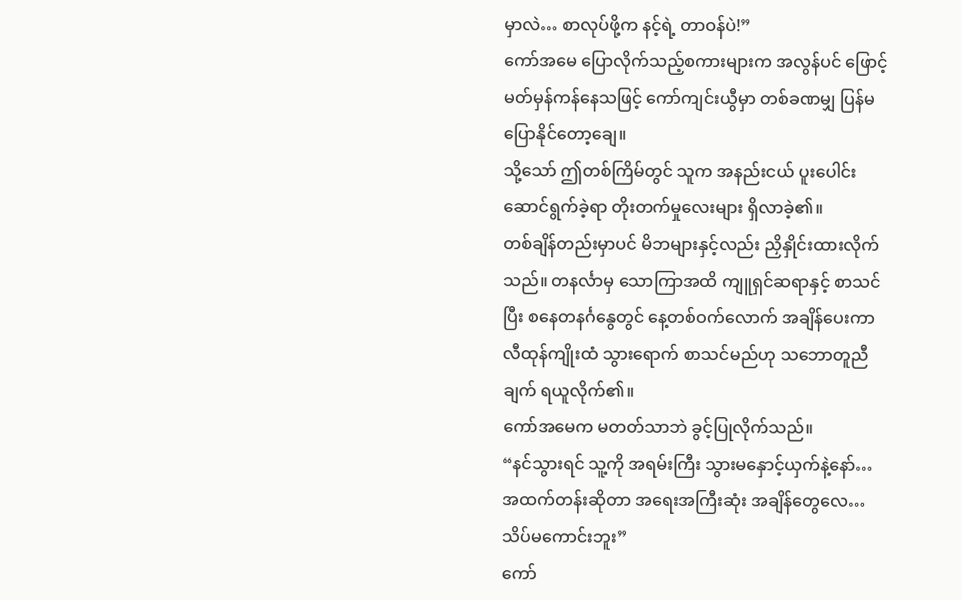မှာလဲ… စာလုပ်ဖို့က နင့်ရဲ့ တာဝန်ပဲ!”
ကော်အမေ ပြောလိုက်သည့်စကားများက အလွန်ပင် ဖြောင့်မတ်မှန်ကန်နေသဖြင့် ကော်ကျင်းယွီမှာ တစ်ခဏမျှ ပြန်မပြောနိုင်တော့ချေ။
သို့သော် ဤတစ်ကြိမ်တွင် သူက အနည်းငယ် ပူးပေါင်းဆောင်ရွက်ခဲ့ရာ တိုးတက်မှုလေးများ ရှိလာခဲ့၏။
တစ်ချိန်တည်းမှာပင် မိဘများနှင့်လည်း ညှိနှိုင်းထားလိုက်သည်။ တနင်္လာမှ သောကြာအထိ ကျူရှင်ဆရာနှင့် စာသင်ပြီး စနေတနင်္ဂနွေတွင် နေ့တစ်ဝက်လောက် အချိန်ပေးကာ လီထုန်ကျိုးထံ သွားရောက် စာသင်မည်ဟု သဘောတူညီချက် ရယူလိုက်၏။
ကော်အမေက မတတ်သာဘဲ ခွင့်ပြုလိုက်သည်။
“နင်သွားရင် သူ့ကို အရမ်းကြီး သွားမနှောင့်ယှက်နဲ့နော်… အထက်တန်းဆိုတာ အရေးအကြီးဆုံး အချိန်တွေလေ… သိပ်မကောင်းဘူး”
ကော်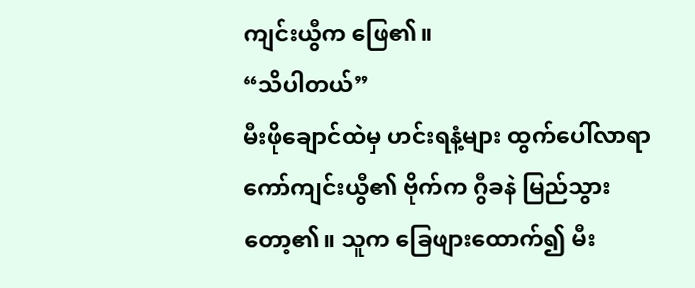ကျင်းယွီက ဖြေ၏။
“သိပါတယ်”
မီးဖိုချောင်ထဲမှ ဟင်းရနံ့များ ထွက်ပေါ်လာရာ ကော်ကျင်းယွီ၏ ဗိုက်က ဂွီခနဲ မြည်သွားတော့၏။ သူက ခြေဖျားထောက်၍ မီး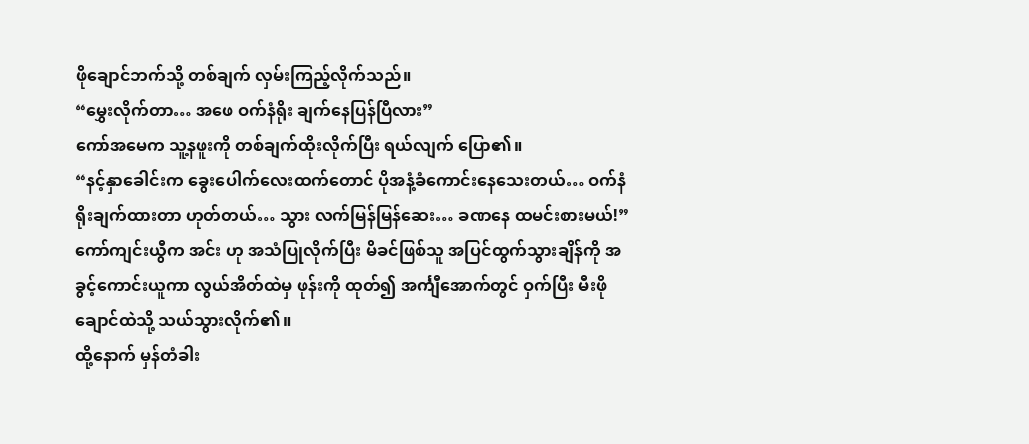ဖိုချောင်ဘက်သို့ တစ်ချက် လှမ်းကြည့်လိုက်သည်။
“မွှေးလိုက်တာ… အဖေ ဝက်နံရိုး ချက်နေပြန်ပြီလား”
ကော်အမေက သူ့နဖူးကို တစ်ချက်ထိုးလိုက်ပြီး ရယ်လျက် ပြော၏။
“နင့်နှာခေါင်းက ခွေးပေါက်လေးထက်တောင် ပိုအနံ့ခံကောင်းနေသေးတယ်… ဝက်နံရိုးချက်ထားတာ ဟုတ်တယ်… သွား လက်မြန်မြန်ဆေး… ခဏနေ ထမင်းစားမယ်!”
ကော်ကျင်းယွီက အင်း ဟု အသံပြုလိုက်ပြီး မိခင်ဖြစ်သူ အပြင်ထွက်သွားချိန်ကို အခွင့်ကောင်းယူကာ လွယ်အိတ်ထဲမှ ဖုန်းကို ထုတ်၍ အင်္ကျီအောက်တွင် ဝှက်ပြီး မီးဖိုချောင်ထဲသို့ သယ်သွားလိုက်၏။
ထို့နောက် မှန်တံခါး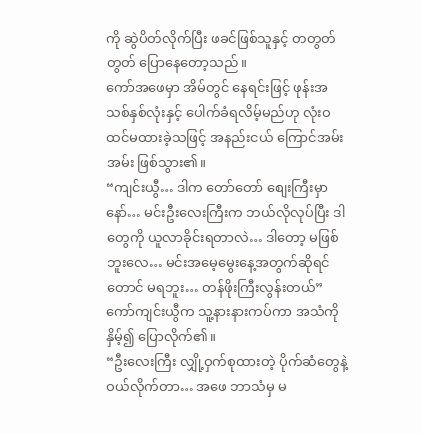ကို ဆွဲပိတ်လိုက်ပြီး ဖခင်ဖြစ်သူနှင့် တတွတ်တွတ် ပြောနေတော့သည်။
ကော်အဖေမှာ အိမ်တွင် နေရင်းဖြင့် ဖုန်းအသစ်နှစ်လုံးနှင့် ပေါက်ခံရလိမ့်မည်ဟု လုံးဝ ထင်မထားခဲ့သဖြင့် အနည်းငယ် ကြောင်အမ်းအမ်း ဖြစ်သွား၏။
“ကျင်းယွီ… ဒါက တော်တော် စျေးကြီးမှာနော်… မင်းဦးလေးကြီးက ဘယ်လိုလုပ်ပြီး ဒါတွေကို ယူလာခိုင်းရတာလဲ… ဒါတော့ မဖြစ်ဘူးလေ… မင်းအမေ့မွေးနေ့အတွက်ဆိုရင်တောင် မရဘူး… တန်ဖိုးကြီးလွန်းတယ်”
ကော်ကျင်းယွီက သူ့နားနားကပ်ကာ အသံကို နှိမ့်၍ ပြောလိုက်၏။
“ဦးလေးကြီး လျှို့ဝှက်စုထားတဲ့ ပိုက်ဆံတွေနဲ့ ဝယ်လိုက်တာ… အဖေ ဘာသံမှ မ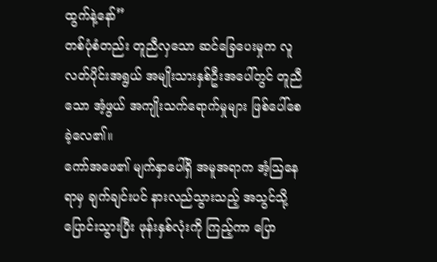ထွက်နဲ့နော်”
တစ်ပုံစံတည်း တူညီလှသော ဆင်ခြေပေးမှုက လူလတ်ပိုင်းအရွယ် အမျိုးသားနှစ်ဦးအပေါ်တွင် တူညီသော အံ့ဖွယ် အကျိုးသက်ရောက်မှုများ ဖြစ်ပေါ်စေခဲ့လေ၏။
ကော်အဖေ၏ မျက်နှာပေါ်ရှိ အမူအရာက အံ့ဩနေရာမှ ချက်ချင်းပင် နားလည်သွားသည့် အသွင်သို့ ပြောင်းသွားပြီး ဖုန်းနှစ်လုံးကို ကြည့်ကာ ပြော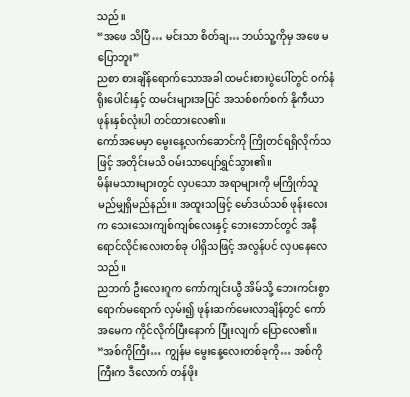သည်။
“အဖေ သိပြီ… မင်းသာ စိတ်ချ… ဘယ်သူ့ကိုမှ အဖေ မပြောဘူး”
ညစာ စားချိန်ရောက်သောအခါ ထမင်းစားပွဲပေါ်တွင် ဝက်နံရိုးပေါင်းနှင့် ထမင်းများအပြင် အသစ်စက်စက် နိုကီယာ ဖုန်းနှစ်လုံးပါ တင်ထားလေ၏။
ကော်အမေမှာ မွေးနေ့လက်ဆောင်ကို ကြိုတင်ရရှိလိုက်သဖြင့် အတိုင်းမသိ ဝမ်းသာပျော်ရွှင်သွား၏။
မိန်းမသားများတွင် လှပသော အရာများကို မကြိုက်သူ မည်မျှရှိမည်နည်း။ အထူးသဖြင့် မော်ဒယ်သစ် ဖုန်းလေးက သေးသေးကျစ်ကျစ်လေးနှင့် ဘေးဘောင်တွင် အနီရောင်လိုင်းလေးတစ်ခု ပါရှိသဖြင့် အလွန်ပင် လှပနေလေသည်။
ညဘက် ဦးလေးဂူက ကော်ကျင်းယွီ အိမ်သို့ ဘေးကင်းစွာ ရောက်မရောက် လှမ်း၍ ဖုန်းဆက်မေးလာချိန်တွင် ကော်အမေက ကိုင်လိုက်ပြီးနောက် ပြုံးလျက် ပြောလေ၏။
“အစ်ကိုကြီး… ကျွန်မ မွေးနေ့လေးတစ်ခုကို… အစ်ကိုကြီးက ဒီလောက် တန်ဖိုး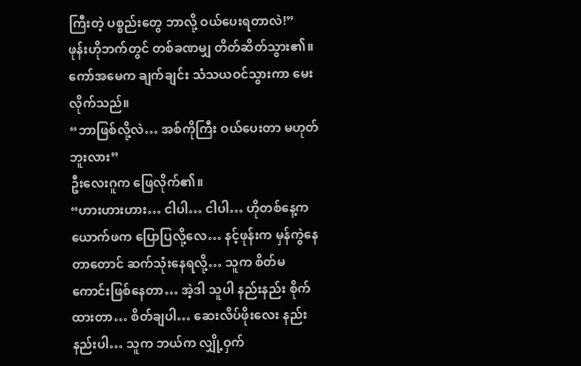ကြီးတဲ့ ပစ္စည်းတွေ ဘာလို့ ဝယ်ပေးရတာလဲ!”
ဖုန်းဟိုဘက်တွင် တစ်ခဏမျှ တိတ်ဆိတ်သွား၏။
ကော်အမေက ချက်ချင်း သံသယဝင်သွားကာ မေးလိုက်သည်။
“ဘာဖြစ်လို့လဲ… အစ်ကိုကြီး ဝယ်ပေးတာ မဟုတ်ဘူးလား”
ဦးလေးဂူက ဖြေလိုက်၏။
“ဟားဟားဟား… ငါပါ… ငါပါ… ဟိုတစ်နေ့က ယောက်ဖက ပြောပြလို့လေ… နင့်ဖုန်းက မှန်ကွဲနေတာတောင် ဆက်သုံးနေရလို့… သူက စိတ်မကောင်းဖြစ်နေတာ… အဲ့ဒါ သူပါ နည်းနည်း စိုက်ထားတာ… စိတ်ချပါ… ဆေးလိပ်ဖိုးလေး နည်းနည်းပါ… သူက ဘယ်က လျှို့ဝှက်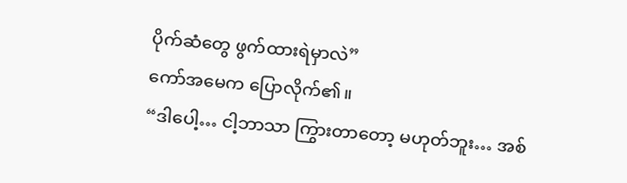ပိုက်ဆံတွေ ဖွက်ထားရဲမှာလဲ”
ကော်အမေက ပြောလိုက်၏။
“ဒါပေါ့… ငါ့ဘာသာ ကြွားတာတော့ မဟုတ်ဘူး… အစ်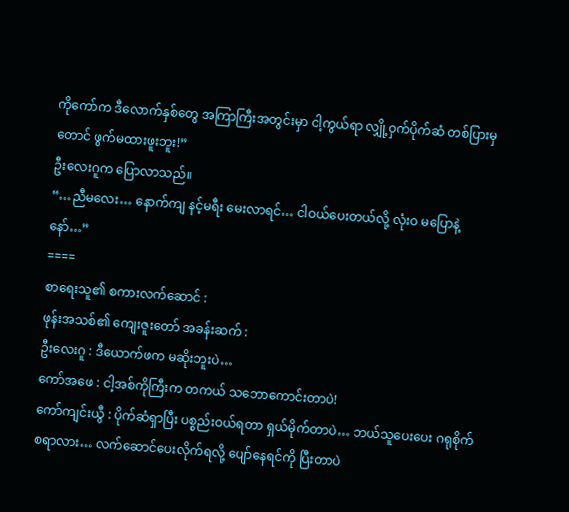ကိုကော်က ဒီလောက်နှစ်တွေ အကြာကြီးအတွင်းမှာ ငါ့ကွယ်ရာ လျှို့ဝှက်ပိုက်ဆံ တစ်ပြားမှတောင် ဖွက်မထားဖူးဘူး!”
ဦးလေးဂူက ပြောလာသည်။
“…ညီမလေး… နောက်ကျ နင့်မရီး မေးလာရင်… ငါဝယ်ပေးတယ်လို့ လုံးဝ မပြောနဲ့နော်…”
====
စာရေးသူ၏ စကားလက်ဆောင် :
ဖုန်းအသစ်၏ ကျေးဇူးတော် အခန်းဆက် :
ဦးလေးဂူ : ဒီယောက်ဖက မဆိုးဘူးပဲ…
ကော်အဖေ : ငါ့အစ်ကိုကြီးက တကယ် သဘောကောင်းတာပဲ!
ကော်ကျင်းယွီ : ပိုက်ဆံရှာပြီး ပစ္စည်းဝယ်ရတာ ရှယ်မိုက်တာပဲ… ဘယ်သူပေးပေး ဂရုစိုက်စရာလား… လက်ဆောင်ပေးလိုက်ရလို့ ပျော်နေရင်ကို ပြီးတာပဲ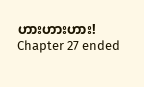ဟားဟားဟား!
Chapter 27 ended